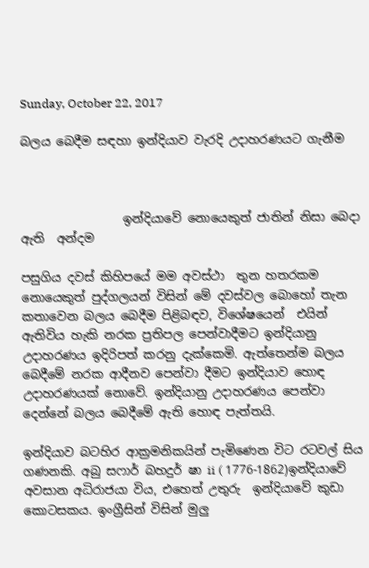Sunday, October 22, 2017

බලය බෙදීම සඳහා ඉන්දියාව වැරදි උදාහරණයට ගැනීම



                 ඉන්දියාවේ නොයෙකුත් ජාතින් නිසා බෙදා ඇති  අන්දම

පසුගිය දවස් කිහිපයේ මම අවස්ථා  තුන හතරකම නොයෙකුත් පුද්ගලයන් විසින් මේ දවස්වල බොහෝ තැන කතාවෙන බලය බෙදීම පිළිබඳව, විශේෂයෙන්  එයින් ඇතිවිය හැකි නරක ප්‍රතිපල පෙන්වාදීමට ඉන්දියානු උදාහරණය ඉදිරිපත් කරනු දැක්කෙමි. ඇත්තෙන්ම බලය බෙදීමේ නරක ආදීනව පෙන්වා දීමට ඉන්දියාව හොඳ උදාහරණයක් නොවේ. ඉන්දියානු උදාහරණය පෙන්වා දෙන්නේ බලය බෙදීමේ ඇති හොඳ පැත්තයි.

ඉන්දියාව බටහිර ආක්‍රමනිකයින් පැමිණෙන විට රටවල් සිය ගණනකි. අබු සෆාර් බහදුර් ෂා ii ( 1776-1862)ඉන්දියාවේ අවසාන අධිරාජයා විය, එහෙත් උතුරු  ඉන්දියාවේ කුඩා කොටසකය. ඉංග්‍රීසින් විසින් මුලු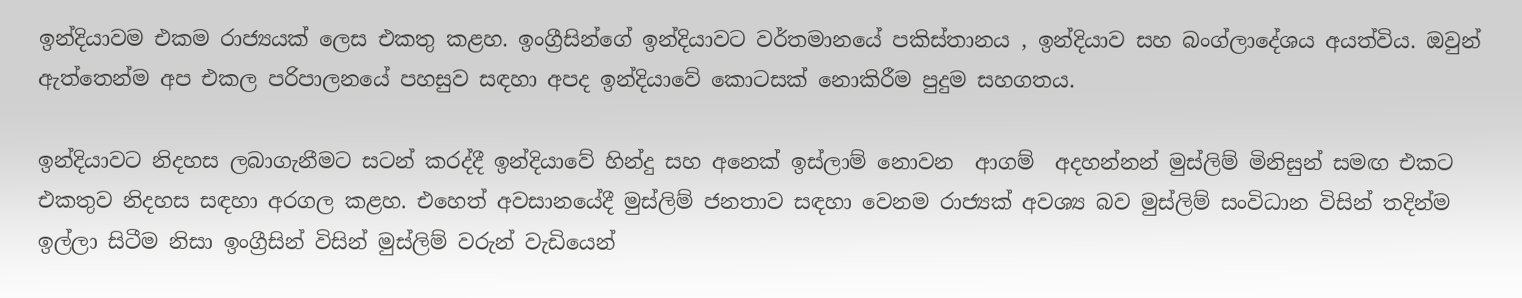ඉන්දියාවම එකම රාජ්‍යයක් ලෙස එකතු කළහ. ඉංග්‍රීසින්ගේ ඉන්දියාවට වර්තමානයේ පකිස්තානය , ඉන්දියාව සහ බංග්ලාදේශය අයත්විය. ඔවුන් ඇත්තෙන්ම අප එකල පරිපාලනයේ පහසුව සඳහා අපද ඉන්දියාවේ කොටසක් නොකිරීම පුදුම සහගතය.

ඉන්දියාවට නිදහස ලබාගැනීමට සටන් කරද්දී ඉන්දියාවේ හින්දු සහ අනෙක් ඉස්ලාම් නොවන  ආගම්  අදහන්නන් මුස්ලිම් මිනිසුන් සමඟ එකට එකතුව නිදහස සඳහා අරගල කළහ. එහෙත් අවසානයේදී මුස්ලිම් ජනතාව සඳහා වෙනම රාජ්‍යක් අවශ්‍ය බව මුස්ලිම් සංවිධාන විසින් තදින්ම ඉල්ලා සිටීම නිසා ඉංග්‍රීසින් විසින් මුස්ලිම් වරුන් වැඩියෙන්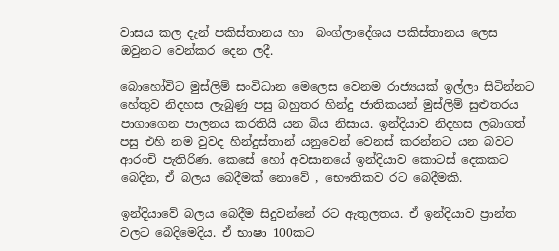වාසය කල දැන් පකිස්තානය හා  බංග්ලාදේශය පකිස්තානය ලෙස ඔවුනට වෙන්කර දෙන ලදී.

බොහෝවිට මුස්ලිම් සංවිධාන මෙලෙස වෙනම රාජ්‍යයක් ඉල්ලා සිටින්නට හේතුව නිදහස ලැබුණු පසු බහුතර හින්දු ජාතිකයන් මුස්ලිම් සුළුතරය පාගාගෙන පාලනය කරතියි යන බිය නිසාය. ඉන්දියාව නිදහස ලබාගත් පසු එහි නම වුවද හින්දුස්තාන් යනුවෙන් වෙනස් කරන්නට යන බවට ආරංචි පැතිරිණ. කෙසේ හෝ අවසානයේ ඉන්දියාව කොටස් දෙකකට බෙදින, ඒ බලය බෙදීමක් නොවේ , භෞතිකව රට බෙදීමකි.

ඉන්දියාවේ බලය බෙදීම සිදුවන්නේ රට ඇතුලතය. ඒ ඉන්දියාව ප්‍රාන්ත වලට බෙදිමෙදිය. ඒ භාෂා 100කට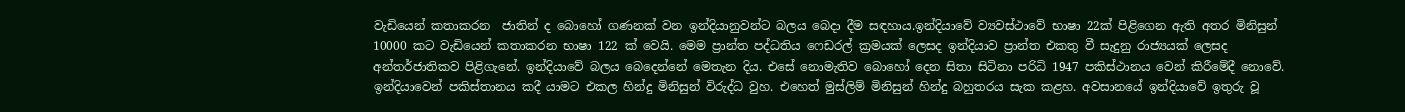වැඩියෙන් කතාකරන  ජාතින් ද බොහෝ ගණනක් වන ඉන්දියානුවන්ට බලය බෙදා දීම සඳහාය.ඉන්දියාවේ ව්‍යවස්ථාවේ භාෂා 22ක් පිළිගෙන ඇති අතර මිනිසුන් 10000 කට වැඩියෙන් කතාකරන භාෂා 122 ක් වෙයි. මෙම ප්‍රාන්ත පද්ධතිය ෆෙඩරල් ක්‍රමයක් ලෙසද ඉන්දියාව ප්‍රාන්ත එකතු වී සැදුනු රාජ්‍යයක් ලෙසද අන්තර්ජාතිකව පිළිගැනේ. ඉන්දියාවේ බලය බෙදෙන්නේ මෙතැන දිය. එසේ නොමැතිව බොහෝ දෙන සිතා සිටිනා පරිධි 1947 පකිස්ථානය වෙන් කිරීමේදී නොවේ.
ඉන්දියාවෙන් පකිස්තානය කදී යාමට එකල හින්දු මිනිසුන් විරුද්ධ වුහ. එහෙත් මුස්ලිම් මිනිසුන් හින්දු බහුතරය සැක කළහ. අවසානයේ ඉන්දියාවේ ඉතුරු වූ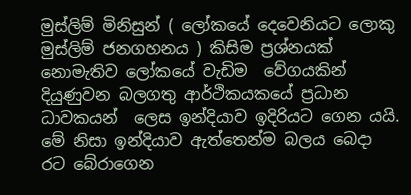මුස්ලිම් මිනිසුන් ( ලෝකයේ දෙවෙනියට ලොකු මුස්ලිම් ජනගහනය ) කිසිම ප්‍රශ්නයක් නොමැතිව ලෝකයේ වැඩිම  වේගයකින් දියුණුවන බලගතු ආර්ථිකයකයේ ප්‍රධාන ධාවකයන්  ලෙස ඉන්දියාව ඉදිරියට ගෙන යයි.
මේ නිසා ඉන්දියාව ඇත්තෙන්ම බලය බෙදා රට බේරාගෙන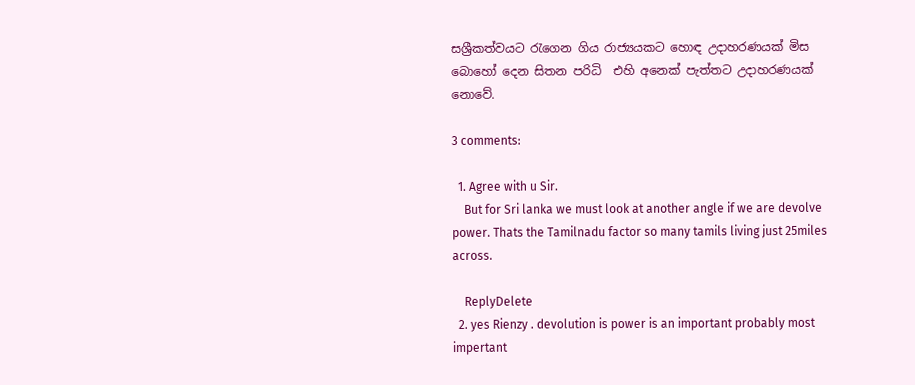සශ්‍රීකත්වයට රැගෙන ගිය රාජ්‍යයකට හොඳ උදාහරණයක් මිස බොහෝ දෙන සිතන පරිධි  එහි අනෙක් පැත්තට උදාහරණයක් නොවේ.

3 comments:

  1. Agree with u Sir.
    But for Sri lanka we must look at another angle if we are devolve power. Thats the Tamilnadu factor so many tamils living just 25miles across.

    ReplyDelete
  2. yes Rienzy . devolution is power is an important probably most impertant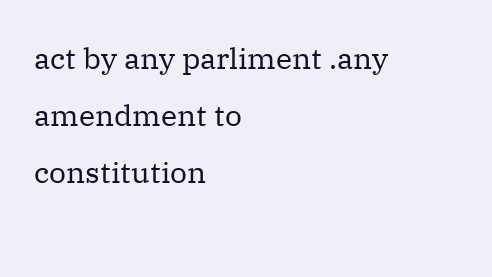act by any parliment .any amendment to constitution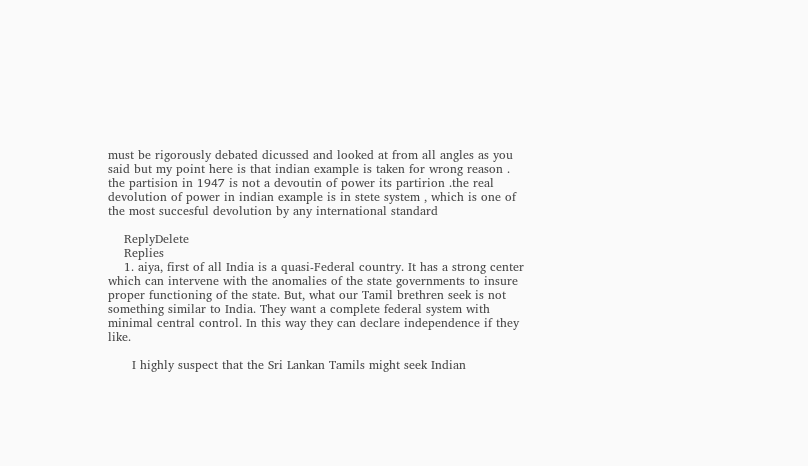must be rigorously debated dicussed and looked at from all angles as you said but my point here is that indian example is taken for wrong reason . the partision in 1947 is not a devoutin of power its partirion .the real devolution of power in indian example is in stete system , which is one of the most succesful devolution by any international standard

    ReplyDelete
    Replies
    1. aiya, first of all India is a quasi-Federal country. It has a strong center which can intervene with the anomalies of the state governments to insure proper functioning of the state. But, what our Tamil brethren seek is not something similar to India. They want a complete federal system with minimal central control. In this way they can declare independence if they like.

      I highly suspect that the Sri Lankan Tamils might seek Indian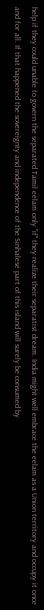help if they could unable to govern the separated Tamil eelam only "if" they realize their separatist dream. India might well embrace the eelam as a Union territory and occupy it once and for all. If that happened the sovereignty and independence of the Sinhalese part of this island will surely be consumed by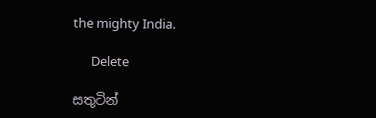the mighty India.

      Delete

සතුටින්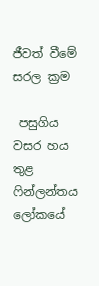ජීවත් වීමේ සරල ක්‍රම

 පසුගිය වසර හය තුළ ෆින්ලන්තය ලෝකයේ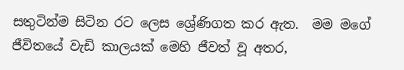සතුටින්ම සිටින රට ලෙස ශ්‍රේණිගත කර ඇත.  මම මගේ ජීවිතයේ වැඩි කාලයක් මෙහි ජීවත් වූ අතර,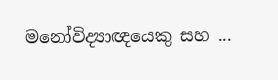මනෝවිද්‍යාඥයෙකු සහ ...